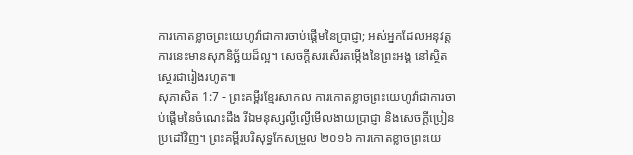ការកោតខ្លាចព្រះយេហូវ៉ាជាការចាប់ផ្ដើមនៃប្រាជ្ញា; អស់អ្នកដែលអនុវត្តការនេះមានសុភនិច្ឆ័យដ៏ល្អ។ សេចក្ដីសរសើរតម្កើងនៃព្រះអង្គ នៅស្ថិតស្ថេរជារៀងរហូត៕
សុភាសិត 1:7 - ព្រះគម្ពីរខ្មែរសាកល ការកោតខ្លាចព្រះយេហូវ៉ាជាការចាប់ផ្ដើមនៃចំណេះដឹង រីឯមនុស្សល្ងីល្ងើមើលងាយប្រាជ្ញា និងសេចក្ដីប្រៀនប្រដៅវិញ។ ព្រះគម្ពីរបរិសុទ្ធកែសម្រួល ២០១៦ ការកោតខ្លាចព្រះយេ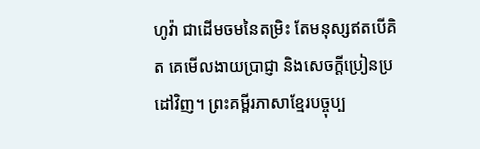ហូវ៉ា ជាដើមចមនៃតម្រិះ តែមនុស្សឥតបើគិត គេមើលងាយប្រាជ្ញា និងសេចក្ដីប្រៀនប្រដៅវិញ។ ព្រះគម្ពីរភាសាខ្មែរបច្ចុប្ប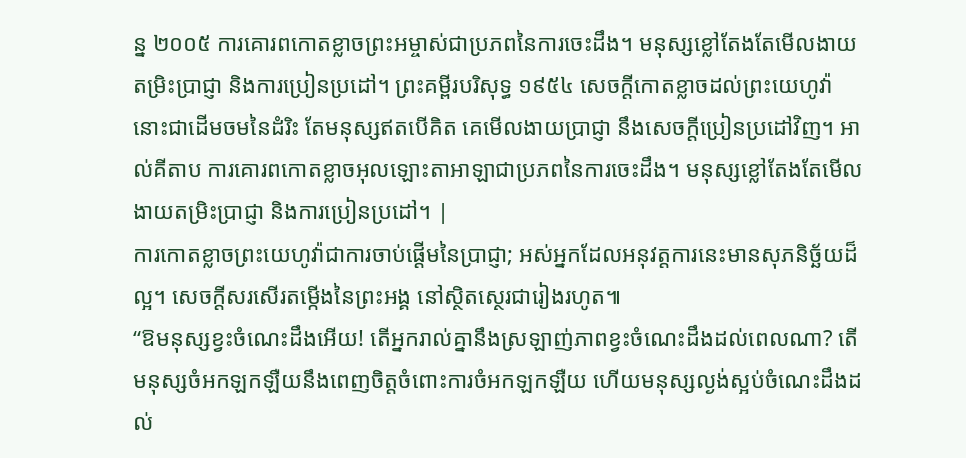ន្ន ២០០៥ ការគោរពកោតខ្លាចព្រះអម្ចាស់ជាប្រភពនៃការចេះដឹង។ មនុស្សខ្លៅតែងតែមើលងាយតម្រិះប្រាជ្ញា និងការប្រៀនប្រដៅ។ ព្រះគម្ពីរបរិសុទ្ធ ១៩៥៤ សេចក្ដីកោតខ្លាចដល់ព្រះយេហូវ៉ា នោះជាដើមចមនៃដំរិះ តែមនុស្សឥតបើគិត គេមើលងាយប្រាជ្ញា នឹងសេចក្ដីប្រៀនប្រដៅវិញ។ អាល់គីតាប ការគោរពកោតខ្លាចអុលឡោះតាអាឡាជាប្រភពនៃការចេះដឹង។ មនុស្សខ្លៅតែងតែមើលងាយតម្រិះប្រាជ្ញា និងការប្រៀនប្រដៅ។ |
ការកោតខ្លាចព្រះយេហូវ៉ាជាការចាប់ផ្ដើមនៃប្រាជ្ញា; អស់អ្នកដែលអនុវត្តការនេះមានសុភនិច្ឆ័យដ៏ល្អ។ សេចក្ដីសរសើរតម្កើងនៃព្រះអង្គ នៅស្ថិតស្ថេរជារៀងរហូត៕
“ឱមនុស្សខ្វះចំណេះដឹងអើយ! តើអ្នករាល់គ្នានឹងស្រឡាញ់ភាពខ្វះចំណេះដឹងដល់ពេលណា? តើមនុស្សចំអកឡកឡឺយនឹងពេញចិត្តចំពោះការចំអកឡកឡឺយ ហើយមនុស្សល្ងង់ស្អប់ចំណេះដឹងដល់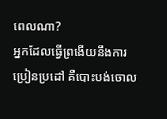ពេលណា?
អ្នកដែលធ្វើព្រងើយនឹងការប្រៀនប្រដៅ គឺបោះបង់ចោល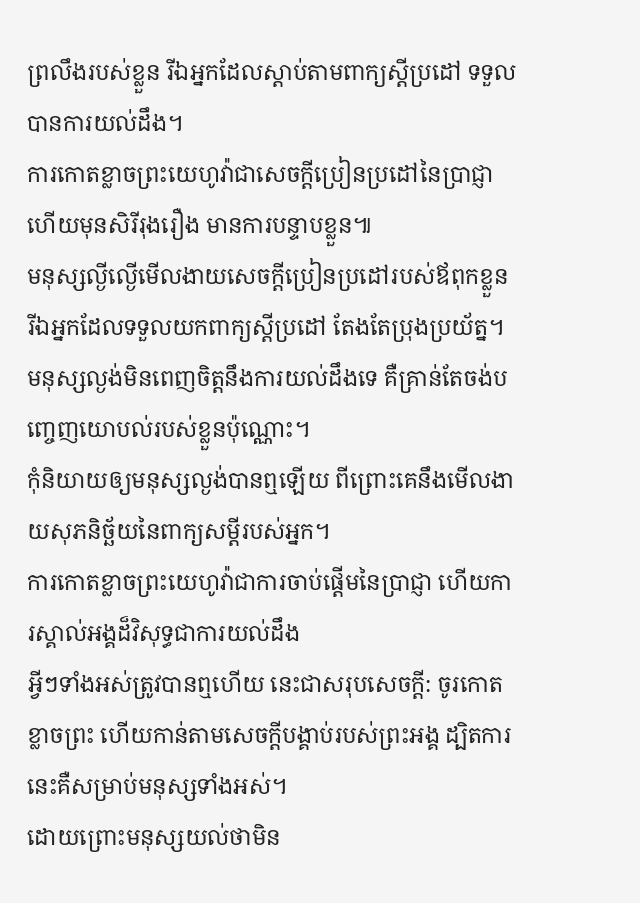ព្រលឹងរបស់ខ្លួន រីឯអ្នកដែលស្ដាប់តាមពាក្យស្ដីប្រដៅ ទទួលបានការយល់ដឹង។
ការកោតខ្លាចព្រះយេហូវ៉ាជាសេចក្ដីប្រៀនប្រដៅនៃប្រាជ្ញា ហើយមុនសិរីរុងរឿង មានការបន្ទាបខ្លួន៕
មនុស្សល្ងីល្ងើមើលងាយសេចក្ដីប្រៀនប្រដៅរបស់ឪពុកខ្លួន រីឯអ្នកដែលទទួលយកពាក្យស្ដីប្រដៅ តែងតែប្រុងប្រយ័ត្ន។
មនុស្សល្ងង់មិនពេញចិត្តនឹងការយល់ដឹងទេ គឺគ្រាន់តែចង់បញ្ចេញយោបល់របស់ខ្លួនប៉ុណ្ណោះ។
កុំនិយាយឲ្យមនុស្សល្ងង់បានឮឡើយ ពីព្រោះគេនឹងមើលងាយសុភនិច្ឆ័យនៃពាក្យសម្ដីរបស់អ្នក។
ការកោតខ្លាចព្រះយេហូវ៉ាជាការចាប់ផ្ដើមនៃប្រាជ្ញា ហើយការស្គាល់អង្គដ៏វិសុទ្ធជាការយល់ដឹង
អ្វីៗទាំងអស់ត្រូវបានឮហើយ នេះជាសរុបសេចក្ដី: ចូរកោតខ្លាចព្រះ ហើយកាន់តាមសេចក្ដីបង្គាប់របស់ព្រះអង្គ ដ្បិតការនេះគឺសម្រាប់មនុស្សទាំងអស់។
ដោយព្រោះមនុស្សយល់ថាមិន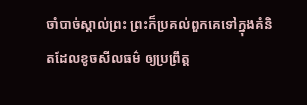ចាំបាច់ស្គាល់ព្រះ ព្រះក៏ប្រគល់ពួកគេទៅក្នុងគំនិតដែលខូចសីលធម៌ ឲ្យប្រព្រឹត្ត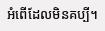អំពើដែលមិនគប្បី។